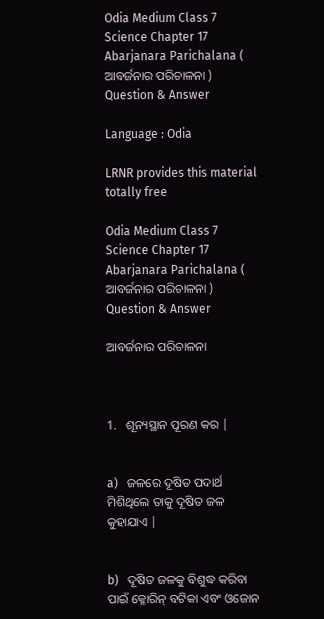Odia Medium Class 7 Science Chapter 17 Abarjanara Parichalana ( ଆବର୍ଜନାର ପରିଚାଳନା ) Question & Answer

Language : Odia

LRNR provides this material totally free

Odia Medium Class 7 Science Chapter 17 Abarjanara Parichalana ( ଆବର୍ଜନାର ପରିଚାଳନା ) Question & Answer

ଆବର୍ଜନାର ପରିଚାଳନା



1.   ଶୂନ୍ୟସ୍ଥାନ ପୂରଣ କର |


a)   ଜଳରେ ଦୂଷିତ ପଦାର୍ଥ ମିଶିଥିଲେ ତାକୁ ଦୂଷିତ ଜଳ କୁହାଯାଏ |


b)   ଦୂଷିତ ଜଳକୁ ବିଶୁଦ୍ଧ କରିବା ପାଇଁ କ୍ଳୋରିନ୍ ବଟିକା ଏବଂ ଓଜୋନ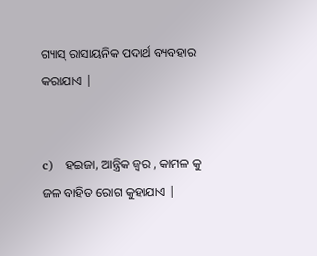ଗ୍ୟାସ୍ ରାସାୟନିକ ପଦାର୍ଥ ବ୍ୟବହାର କରାଯାଏ |


c)   ହଇଜା, ଆନ୍ତ୍ରିକ ଜ୍ଵର , କାମଳ କୁ ଜଳ ବାହିତ ରୋଗ କୁହାଯାଏ |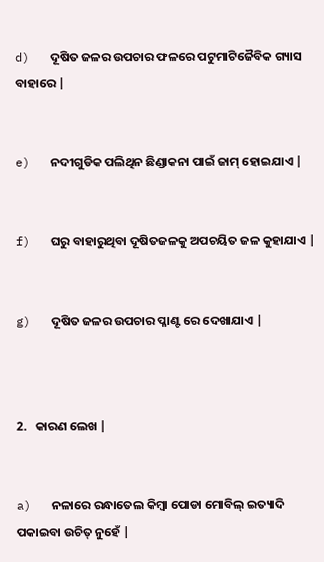d)   ଦୂଷିତ ଜଳର ଉପଚାର ଫଳରେ ପଟୁମାଟିଜୈବିକ ଗ୍ୟାସ ବାହାରେ |


e)   ନଦୀଗୁଡିକ ପଲିଥିନ ଛିଣ୍ଡାକନା ପାଇଁ ଜାମ୍ ହୋଇଯାଏ |


f)   ଘରୁ ବାହାରୁଥିବା ଦୂଷିତଜଳକୁ ଅପଚୟିତ ଜଳ କୁହାଯାଏ |


g)   ଦୂଷିତ ଜଳର ଉପଚାର ପ୍ଳାଣ୍ଟ ରେ ଦେଖାଯାଏ |



2.   କାରଣ ଲେଖ |


a)   ନଳାରେ ରନ୍ଧାତେଲ କିମ୍ବା ପୋଡା ମୋବିଲ୍ ଇତ୍ୟାଦି ପକାଇବା ଉଚିତ୍ ନୁହେଁ |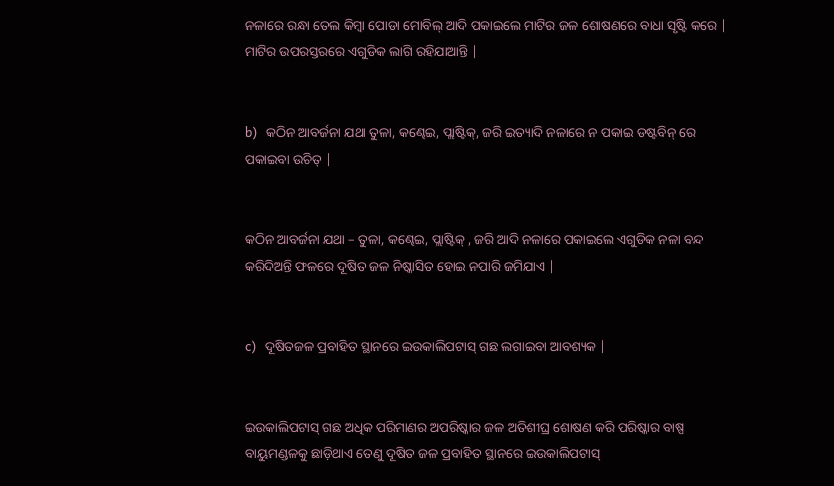ନଳାରେ ରନ୍ଧା ତେଲ କିମ୍ବା ପୋଡା ମୋବିଲ୍ ଆଦି ପକାଇଲେ ମାଟିର ଜଳ ଶୋଷଣରେ ବାଧା ସୃଷ୍ଟି କରେ | ମାଟିର ଉପରସ୍ତରରେ ଏଗୁଡିକ ଲାଗି ରହିଯାଆନ୍ତି |


b)   କଠିନ ଆବର୍ଜନା ଯଥା ତୁଳା, କଣ୍ଢେଇ, ପ୍ଲାଷ୍ଟିକ୍, ଜରି ଇତ୍ୟାଦି ନଳାରେ ନ ପକାଇ ଡଷ୍ଟବିନ୍ ରେ ପକାଇବା ଉଚିତ୍ |


କଠିନ ଆବର୍ଜନା ଯଥା – ତୁଳା, କଣ୍ଢେଇ, ପ୍ଲାଷ୍ଟିକ୍ , ଜରି ଆଦି ନଳାରେ ପକାଇଲେ ଏଗୁଡିକ ନଳା ବନ୍ଦ କରିଦିଅନ୍ତି ଫଳରେ ଦୂଷିତ ଜଳ ନିଷ୍କାସିତ ହୋଇ ନପାରି ଜମିଯାଏ |


c)   ଦୂଷିତଜଳ ପ୍ରବାହିତ ସ୍ଥାନରେ ଇଉକାଲିପଟାସ୍ ଗଛ ଲଗାଇବା ଆବଶ୍ୟକ |


ଇଉକାଲିପଟାସ୍ ଗଛ ଅଧିକ ପରିମାଣର ଅପରିଷ୍କାର ଜଳ ଅତିଶୀଘ୍ର ଶୋଷଣ କରି ପରିଷ୍କାର ବାଷ୍ପ ବାୟୁମଣ୍ଡଳକୁ ଛାଡ଼ିଥାଏ ତେଣୁ ଦୂଷିତ ଜଳ ପ୍ରବାହିତ ସ୍ଥାନରେ ଇଉକାଲିପଟାସ୍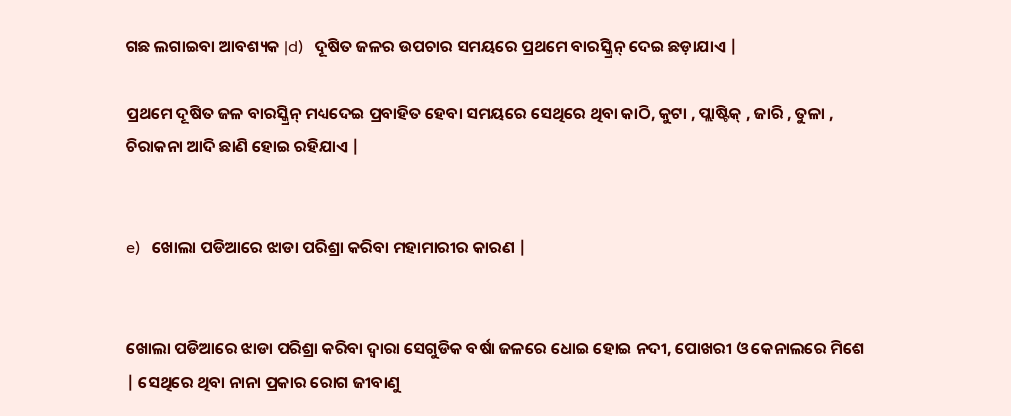ଗଛ ଲଗାଇବା ଆବଶ୍ୟକ |d)   ଦୂଷିତ ଜଳର ଉପଚାର ସମୟରେ ପ୍ରଥମେ ବାରସ୍କ୍ରିନ୍ ଦେଇ ଛଡ଼ାଯାଏ |

ପ୍ରଥମେ ଦୂଷିତ ଜଳ ବାରସ୍କ୍ରିନ୍ ମଧ୍ୟଦେଇ ପ୍ରବାହିତ ହେବା ସମୟରେ ସେଥିରେ ଥିବା କାଠି, କୁଟା , ପ୍ଲାଷ୍ଟିକ୍ , ଜାରି , ତୁଳା , ଚିରାକନା ଆଦି ଛାଣି ହୋଇ ରହିଯାଏ |


e)   ଖୋଲା ପଡିଆରେ ଝାଡା ପରିଶ୍ରା କରିବା ମହାମାରୀର କାରଣ |


ଖୋଲା ପଡିଆରେ ଝାଡା ପରିଶ୍ରା କରିବା ଦ୍ଵାରା ସେଗୁଡିକ ବର୍ଷା ଜଳରେ ଧୋଇ ହୋଇ ନଦୀ, ପୋଖରୀ ଓ କେନାଲରେ ମିଶେ | ସେଥିରେ ଥିବା ନାନା ପ୍ରକାର ରୋଗ ଜୀବାଣୁ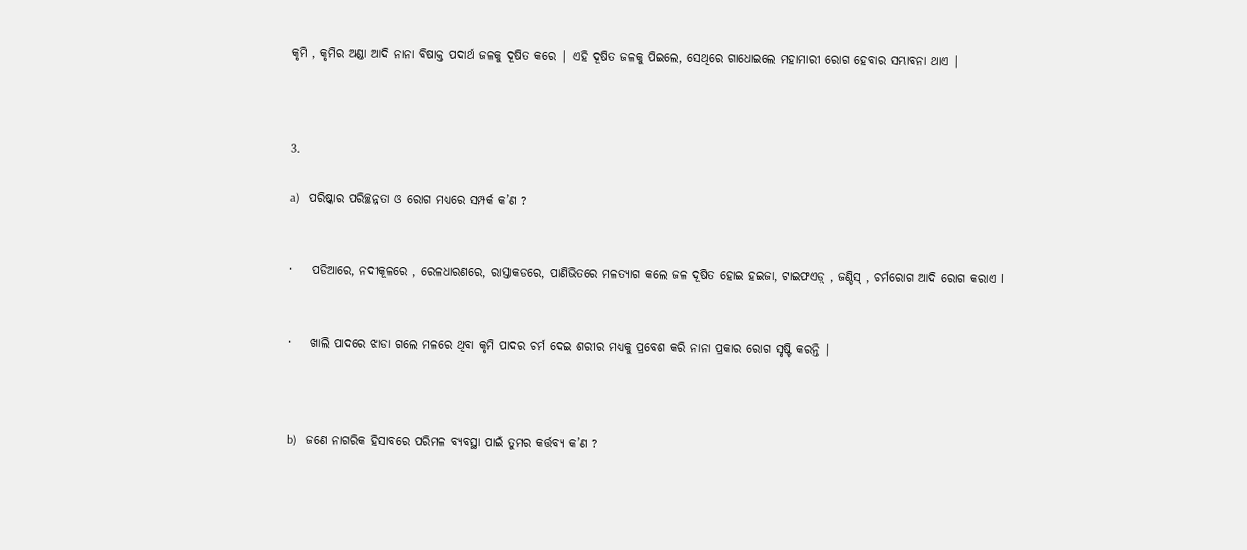କୃମି , କୃମିର ଅଣ୍ଡା ଆଦି ନାନା ବିଷାକ୍ତ ପଦାର୍ଥ ଜଳକୁ ଦୂଷିତ କରେ | ଏହି ଦୂଷିତ ଜଳକୁ ପିଇଲେ, ସେଥିରେ ଗାଧୋଇଲେ ମହାମାରୀ ରୋଗ ହେବାର ସମ୍ଭାବନା ଥାଏ |



3.

a)   ପରିଷ୍କାର ପରିଚ୍ଛନ୍ନତା ଓ ରୋଗ ମଧ୍ୟରେ ସମ୍ପର୍କ କ’ଣ ?


·    ପଡିଆରେ, ନଦୀକୂଳରେ , ରେଳଧାରଣରେ, ରାସ୍ତାକଡରେ, ପାଣିଭିତରେ ମଳତ୍ୟାଗ କଲେ ଜଳ ଦୂଷିତ ହୋଇ ହଇଜା, ଟାଇଫଏଡ଼୍ , ଜଣ୍ଡିସ୍ , ଚର୍ମରୋଗ ଆଦି ରୋଗ କରାଏ l


·    ଖାଲି ପାଦରେ ଝାଡା ଗଲେ ମଳରେ ଥିବା କୃମି ପାଦର ଚର୍ମ ଦେଇ ଶରୀର ମଧ୍ୟକୁ ପ୍ରବେଶ କରି ନାନା ପ୍ରକାର ରୋଗ ସୃଷ୍ଟି କରନ୍ତି |



b)   ଜଣେ ନାଗରିକ ହିସାବରେ ପରିମଳ ବ୍ୟବସ୍ଥା ପାଇଁ ତୁମର କର୍ତ୍ତବ୍ୟ କ’ଣ ?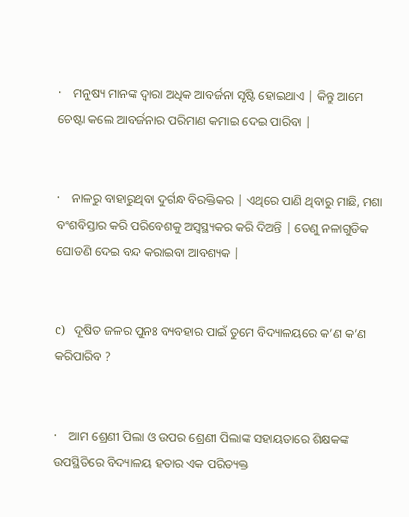·    ମନୁଷ୍ୟ ମାନଙ୍କ ଦ୍ଵାରା ଅଧିକ ଆବର୍ଜନା ସୃଷ୍ଟି ହୋଇଥାଏ | କିନ୍ତୁ ଆମେ ଚେଷ୍ଟା କଲେ ଆବର୍ଜନାର ପରିମାଣ କମାଇ ଦେଇ ପାରିବା |


·    ନାଳରୁ ବାହାରୁଥିବା ଦୁର୍ଗନ୍ଧ ବିରକ୍ତିକର | ଏଥିରେ ପାଣି ଥିବାରୁ ମାଛି, ମଶା ବଂଶବିସ୍ତାର କରି ପରିବେଶକୁ ଅସ୍ଵସ୍ଥ୍ୟକର କରି ଦିଅନ୍ତି | ତେଣୁ ନଳାଗୁଡିକ ଘୋଡଣି ଦେଇ ବନ୍ଦ କରାଇବା ଆବଶ୍ୟକ |


c)   ଦୂଷିତ ଜଳର ପୁନଃ ବ୍ୟବହାର ପାଇଁ ତୁମେ ବିଦ୍ୟାଳୟରେ କ’ଣ କ’ଣ କରିପାରିବ ?


·    ଆମ ଶ୍ରେଣୀ ପିଲା ଓ ଉପର ଶ୍ରେଣୀ ପିଲାଙ୍କ ସହାୟତାରେ ଶିକ୍ଷକଙ୍କ ଉପସ୍ଥିତିରେ ବିଦ୍ୟାଳୟ ହତାର ଏକ ପରିତ୍ୟକ୍ତ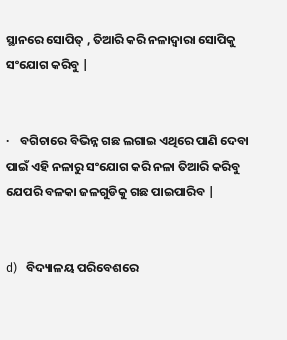ସ୍ଥାନରେ ସୋପିତ୍ , ତିଆରି କରି ନଳାଦ୍ଵାରା ସୋପିକୁ ସଂଯୋଗ କରିବୁ |


·    ବଗିଚାରେ ବିଭିନ୍ନ ଗଛ ଲଗାଇ ଏଥିରେ ପାଣି ଦେବା ପାଇଁ ଏହି ନଳାରୁ ସଂଯୋଗ କରି ନଳା ତିଆରି କରିବୁ ଯେପରି ବଳକା ଜଳଗୁଡିକୁ ଗଛ ପାଇପାରିବ |


d)   ବିଦ୍ୟାଳୟ ପରିବେଶରେ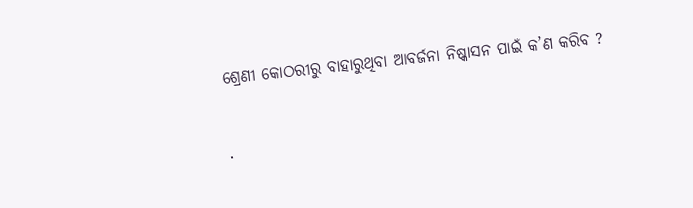ଶ୍ରେଣୀ କୋଠରୀରୁ ବାହାରୁଥିବା ଆବର୍ଜନା ନିଷ୍କାସନ ପାଇଁ କ’ଣ କରିବ ?


·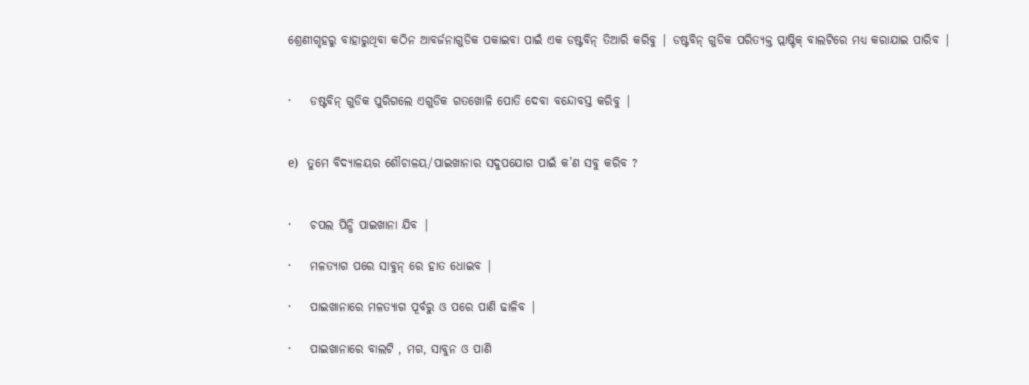ଶ୍ରେଣୀଗୃହରୁ ବାହାରୁଥିବା କଠିନ ଆବର୍ଜନାଗୁଡିକ ପକାଇବା ପାଇଁ ଏକ ଡଷ୍ଟବିନ୍ ତିଆରି କରିବୁ | ଡଷ୍ଟବିନ୍ ଗୁଡିକ ପରିତ୍ୟକ୍ତ ପ୍ଲାଷ୍ଟିକ୍ ବାଲଟିରେ ମଧ୍ୟ କରାଯାଇ ପାରିବ |


·    ଡଷ୍ଟବିନ୍ ଗୁଡିକ ପୁରିଗଲେ ଏଗୁଡିକ ଗତଖୋଳି ପୋତି ଦେବା ବନ୍ଦୋବସ୍ତ କରିବୁ |


e)   ତୁମେ ବିଦ୍ୟାଳୟର ଶୌଚାଳୟ/ପାଇଖାନାର ସଦୁପଯୋଗ ପାଇଁ କ’ଣ ସବୁ କରିବ ?


·    ଚପଲ ପିନ୍ଧି ପାଇଖାନା ଯିବ |

·    ମଳତ୍ୟାଗ ପରେ ସାବୁନ୍ ରେ ହାତ ଧୋଇବ |

·    ପାଇଖାନାରେ ମଳତ୍ୟାଗ ପୂର୍ବରୁ ଓ ପରେ ପାଣି ଢାଳିବ |

·    ପାଇଖାନାରେ ବାଲଟି , ମଗ, ସାବୁନ ଓ ପାଣି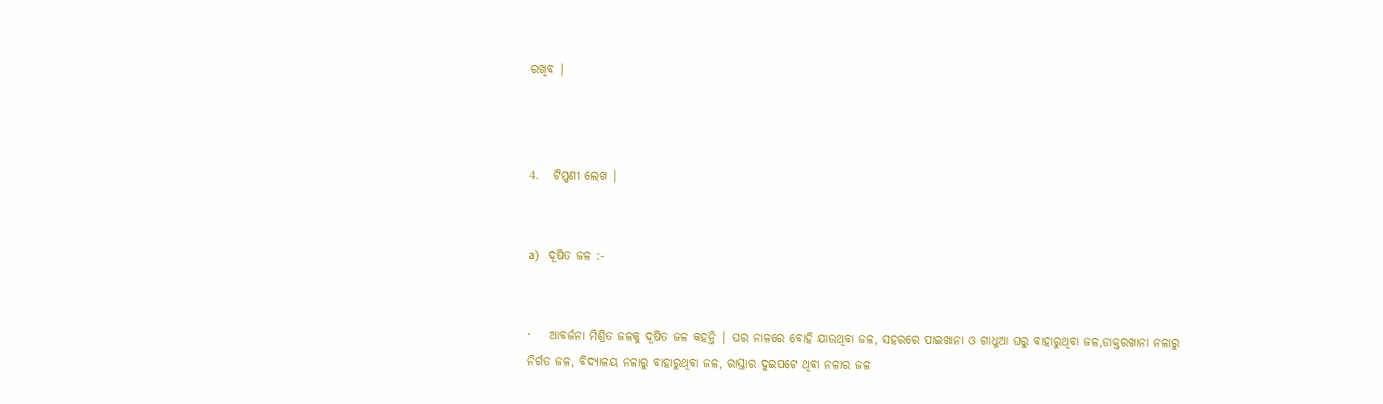ରଖିବ |



4.   ଟିପ୍ପଣୀ ଲେଖ |


a)   ଦୂଷିତ ଜଳ :-


·    ଆବର୍ଜନା ମିଶ୍ରିତ ଜଳକୁ ଦୂଷିତ ଜଳ କହନ୍ତି | ଘର ନାଳରେ ବୋହି ଯାଉଥିବା ଜଳ, ସହରରେ ପାଇଖାନା ଓ ଗାଧୁଆ ଘରୁ ବାହାରୁଥିବା ଜଳ,ଡାକ୍ତରଖାନା ନଳାରୁ ନିର୍ଗତ ଜଳ, ବିଦ୍ୟାଳୟ ନଳାରୁ ବାହାରୁଥିବା ଜଳ, ରାସ୍ତାର ଦୁଇପଟେ ଥିବା ନଳାର ଜଳ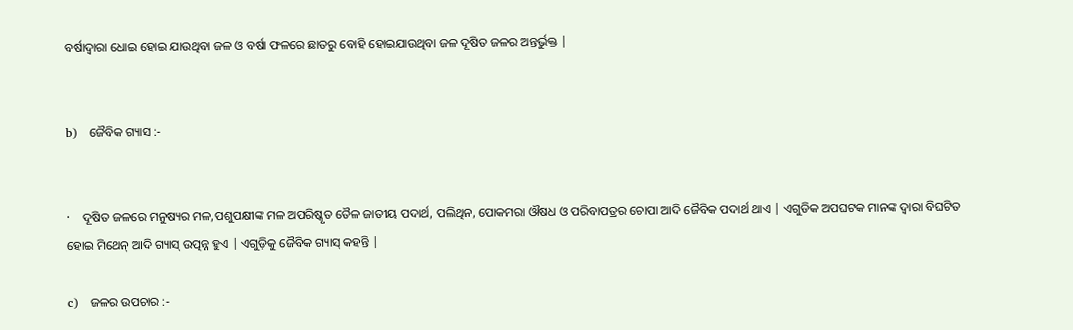ବର୍ଷାଦ୍ଵାରା ଧୋଇ ହୋଇ ଯାଉଥିବା ଜଳ ଓ ବର୍ଷା ଫଳରେ ଛାତରୁ ବୋହି ହୋଇଯାଉଥିବା ଜଳ ଦୂଷିତ ଜଳର ଅନ୍ତର୍ଭୁକ୍ତ |


b)   ଜୈବିକ ଗ୍ୟାସ :-


·    ଦୂଷିତ ଜଳରେ ମନୁଷ୍ୟର ମଳ,ପଶୁପକ୍ଷୀଙ୍କ ମଳ ଅପରିଷ୍କୃତ ତୈଳ ଜାତୀୟ ପଦାର୍ଥ, ପଲିଥିନ, ପୋକମରା ଔଷଧ ଓ ପରିବାପତ୍ରର ଚୋପା ଆଦି ଜୈବିକ ପଦାର୍ଥ ଥାଏ | ଏଗୁଡିକ ଅପଘଟକ ମାନଙ୍କ ଦ୍ଵାରା ବିଘଟିତ ହୋଇ ମିଥେନ୍ ଆଦି ଗ୍ୟାସ୍ ଉତ୍ପନ୍ନ ହୁଏ | ଏଗୁଡ଼ିକୁ ଜୈବିକ ଗ୍ୟାସ୍ କହନ୍ତି |

c)   ଜଳର ଉପଚାର :-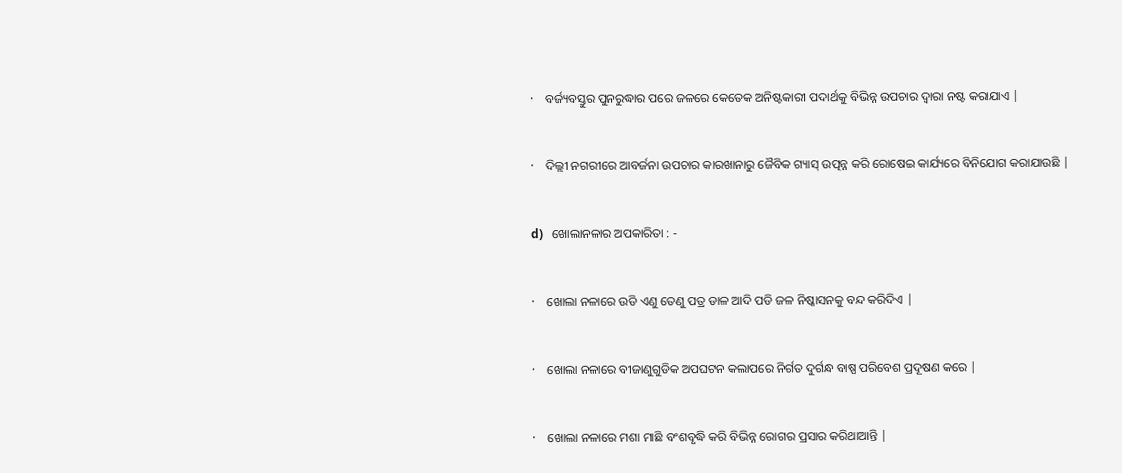·    ବର୍ଜ୍ୟବସ୍ତୁର ପୁନରୁଦ୍ଧାର ପରେ ଜଳରେ କେତେକ ଅନିଷ୍ଟକାରୀ ପଦାର୍ଥକୁ ବିଭିନ୍ନ ଉପଚାର ଦ୍ଵାରା ନଷ୍ଟ କରାଯାଏ |


·    ଦିଲ୍ଲୀ ନଗରୀରେ ଆବର୍ଜନା ଉପଚାର କାରଖାନାରୁ ଜୈବିକ ଗ୍ୟାସ୍ ଉତ୍ପନ୍ନ କରି ରୋଷେଇ କାର୍ଯ୍ୟରେ ବିନିଯୋଗ କରାଯାଉଛି |


d)   ଖୋଲାନଳାର ଅପକାରିତା : -


·    ଖୋଲା ନଳାରେ ଉଡି ଏଣୁ ତେଣୁ ପତ୍ର ଡାଳ ଆଦି ପଡି ଜଳ ନିଷ୍କାସନକୁ ବନ୍ଦ କରିଦିଏ |


·    ଖୋଲା ନଳାରେ ବୀଜାଣୁଗୁଡିକ ଅପଘଟନ କଲାପରେ ନିର୍ଗତ ଦୁର୍ଗନ୍ଧ ବାଷ୍ପ ପରିବେଶ ପ୍ରଦୂଷଣ କରେ |


·    ଖୋଲା ନଳାରେ ମଶା ମାଛି ବଂଶବୃଦ୍ଧି କରି ବିଭିନ୍ନ ରୋଗର ପ୍ରସାର କରିଥାଆନ୍ତି |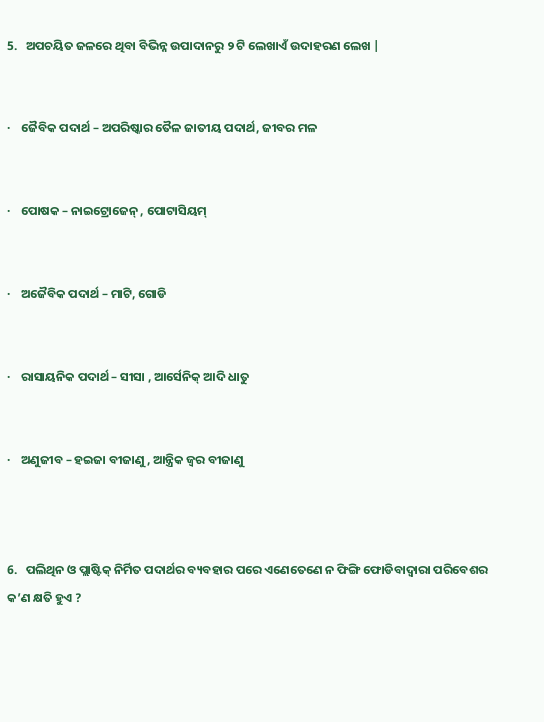5.   ଅପଚୟିତ ଜଳରେ ଥିବା ବିଭିନ୍ନ ଉପାଦାନରୁ ୨ ଟି ଲେଖାଏଁ ଉଦାହରଣ ଲେଖ |


·    ଜୈବିକ ପଦାର୍ଥ – ଅପରିଷ୍କାର ତୈଳ ଜାତୀୟ ପଦାର୍ଥ, ଜୀବର ମଳ


·    ପୋଷକ – ନାଇଟ୍ରୋଜେନ୍ , ପୋଟାସିୟମ୍


·    ଅଜୈବିକ ପଦାର୍ଥ – ମାଟି, ଗୋଡି


·    ରାସାୟନିକ ପଦାର୍ଥ – ସୀସା , ଆର୍ସେନିକ୍ ଆଦି ଧାତୁ


·    ଅଣୁଜୀବ – ହଇଜା ବୀଜାଣୁ , ଆନ୍ତ୍ରିକ ଜ୍ଵର ବୀଜାଣୁ



6.   ପଲିଥିନ ଓ ପ୍ଲାଷ୍ଟିକ୍ ନିର୍ମିତ ପଦାର୍ଥର ବ୍ୟବହାର ପରେ ଏଣେତେଣେ ନ ଫିଙ୍ଗି ଫୋଡିବାଦ୍ୱାରା ପରିବେଶର କ’ଣ କ୍ଷତି ହୁଏ ?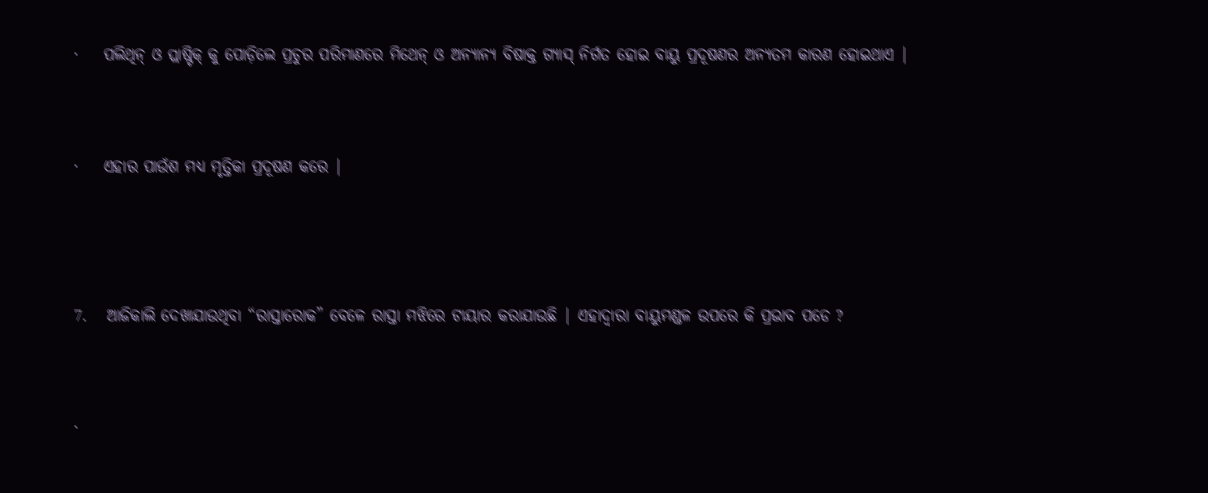·    ପଲିଥିନ୍ ଓ ପ୍ଲାଷ୍ଟିକ୍ କୁ ପୋଡ଼ିଲେ ପ୍ରଚୁର ପରିମାଣରେ ମିଥେନ୍ ଓ ଅନ୍ୟାନ୍ୟ ବିଷାକ୍ତ ଗ୍ୟାସ୍ ନିର୍ଗତ ହୋଇ ବାୟୁ ପ୍ରଦୂଷଣର ଅନ୍ୟତମ କାରଣ ହୋଇଥାଏ |


·    ଏହାର ପାଉଁଶ ମଧ୍ୟ ମୃତ୍ତିକା ପ୍ରଦୂଷଣ କରେ |



7.   ଆଜିକାଲି ଦେଖାଯାଉଥିବା “ରାସ୍ତାରୋକ” ବେଳେ ରାସ୍ତା ମଝିରେ ଟାୟାର କରାଯାଉଛି | ଏହାଦ୍ଵାରା ବାୟୁମଣ୍ଡଳ ଉପରେ କି ପ୍ରଭାବ ପଡେ ?


·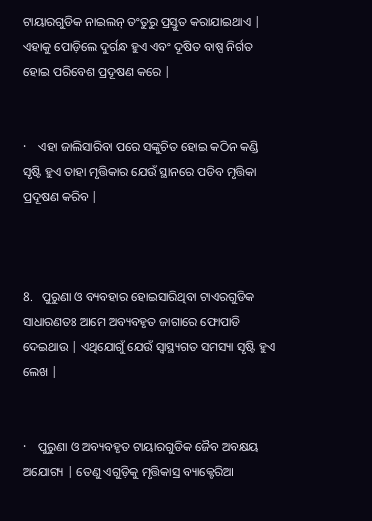ଟାୟାରଗୁଡିକ ନାଇଲନ୍ ତଂତୁରୁ ପ୍ରସ୍ତୁତ କରାଯାଇଥାଏ | ଏହାକୁ ପୋଡ଼ିଲେ ଦୁର୍ଗନ୍ଧ ହୁଏ ଏବଂ ଦୂଷିତ ବାଷ୍ପ ନିର୍ଗତ ହୋଇ ପରିବେଶ ପ୍ରଦୂଷଣ କରେ |


·    ଏହା ଜାଲିସାରିବା ପରେ ସଙ୍କୁଚିତ ହୋଇ କଠିନ କଣ୍ଡି ସୃଷ୍ଟି ହୁଏ ତାହା ମୃତ୍ତିକାର ଯେଉଁ ସ୍ଥାନରେ ପଡିବ ମୃତ୍ତିକା ପ୍ରଦୂଷଣ କରିବ |



8.   ପୁରୁଣା ଓ ବ୍ୟବହାର ହୋଇସାରିଥିବା ଟାଏରଗୁଡିକ ସାଧାରଣତଃ ଆମେ ଅବ୍ୟବହୃତ ଜାଗାରେ ଫୋପାଡି ଦେଇଥାଉ | ଏଥିଯୋଗୁଁ ଯେଉଁ ସ୍ୱାସ୍ଥ୍ୟଗତ ସମସ୍ୟା ସୃଷ୍ଟି ହୁଏ ଲେଖ |


·    ପୁରୁଣା ଓ ଅବ୍ୟବହୃତ ଟାୟାରଗୁଡିକ ଜୈବ ଅବକ୍ଷୟ ଅଯୋଗ୍ୟ | ତେଣୁ ଏଗୁଡ଼ିକୁ ମୃତ୍ତିକାସ୍ର ବ୍ୟାକ୍ଟେରିଆ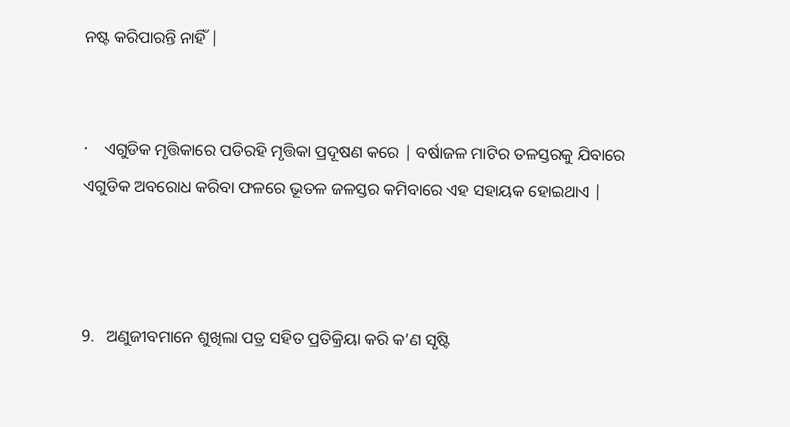ନଷ୍ଟ କରିପାରନ୍ତି ନାହିଁ |


·    ଏଗୁଡିକ ମୃତ୍ତିକାରେ ପଡିରହି ମୃତ୍ତିକା ପ୍ରଦୂଷଣ କରେ | ବର୍ଷାଜଳ ମାଟିର ତଳସ୍ତରକୁ ଯିବାରେ ଏଗୁଡିକ ଅବରୋଧ କରିବା ଫଳରେ ଭୂତଳ ଜଳସ୍ତର କମିବାରେ ଏହ ସହାୟକ ହୋଇଥାଏ |



9.   ଅଣୁଜୀବମାନେ ଶୁଖିଲା ପତ୍ର ସହିତ ପ୍ରତିକ୍ରିୟା କରି କ’ଣ ସୃଷ୍ଟି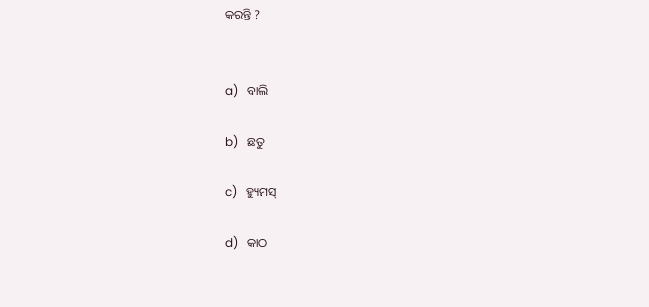କରନ୍ତି ?


a)   ବାଲି

b)   ଛତୁ

c)   ହ୍ୟୁମସ୍

d)   କାଠ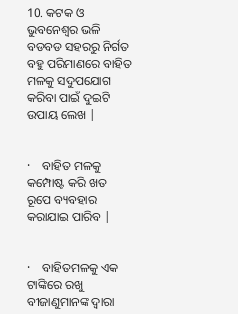10. କଟକ ଓ ଭୁବନେଶ୍ୱର ଭଳି ବଡବଡ ସହରରୁ ନିର୍ଗତ ବହୁ ପରିମାଣରେ ବାହିତ ମଳକୁ ସଦୁପଯୋଗ କରିବା ପାଇଁ ଦୁଇଟି ଉପାୟ ଲେଖ |


·    ବାହିତ ମଳକୁ କମ୍ପୋଷ୍ଟ କରି ଖତ ରୂପେ ବ୍ୟବହାର କରାଯାଇ ପାରିବ |


·    ବାହିତମଳକୁ ଏକ ଟାଙ୍କିରେ ରଖୁ ବୀଜାଣୁମାନଙ୍କ ଦ୍ଵାରା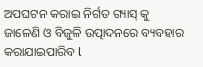ଅପଘଟନ କରାଇ ନିର୍ଗତ ଗ୍ୟାସ୍ କୁ ଜାଳେଣି ଓ ବିଜୁଳି ଉତ୍ପାଦନରେ ବ୍ୟବହାର କରାଯାଇପାରିବ l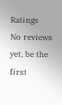Ratings
No reviews yet, be the first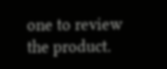one to review the product.